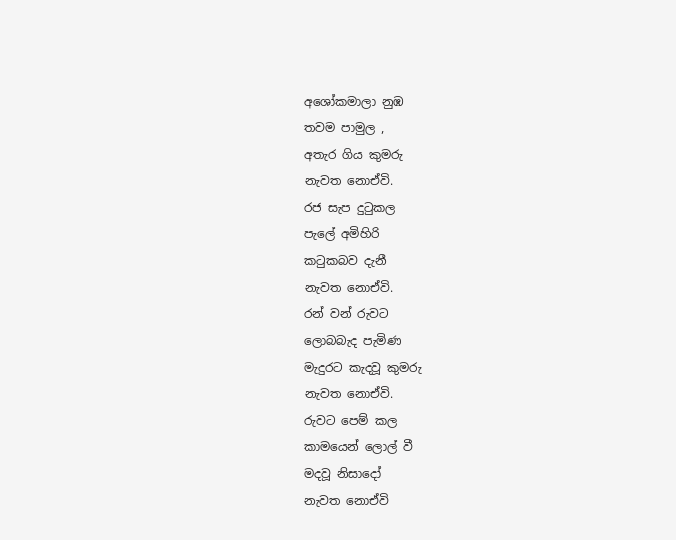අශෝකමාලා නුඹ
තවම පාමුල ,
අතැර ගිය කුමරු
නැවත නොඒවි.
රජ සැප දුටුකල
පැලේ අමිහිරි
කටුකබව දැනී
නැවත නොඒවි.
රන් වන් රුවට
ලොබබැද පැමිණ
මැදුරට කැදවූ කුමරු
නැවත නොඒවි.
රුවට පෙම් කල
කාමයෙන් ලොල් වී
මදවූ නිසාදෝ
නැවත නොඒවි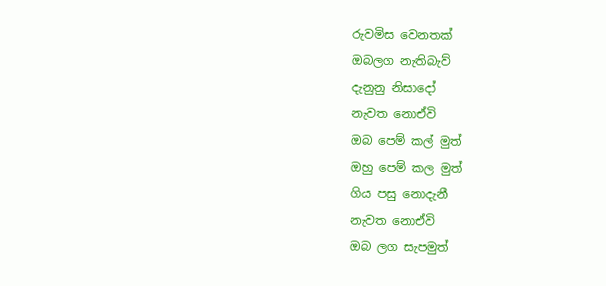රුවමිස වෙනතක්
ඔබලග නැතිබැව්
දැනුනු නිසාදෝ
නැවත නොඒවි
ඔබ පෙම් කල් මුත්
ඔහු පෙම් කල මුත්
ගිය පසු නොදැනී
නැවත නොඒවි
ඔබ ලග සැපමුත්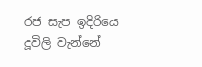රජ සැප ඉදිරියෙ
දූවිලි වැන්නේ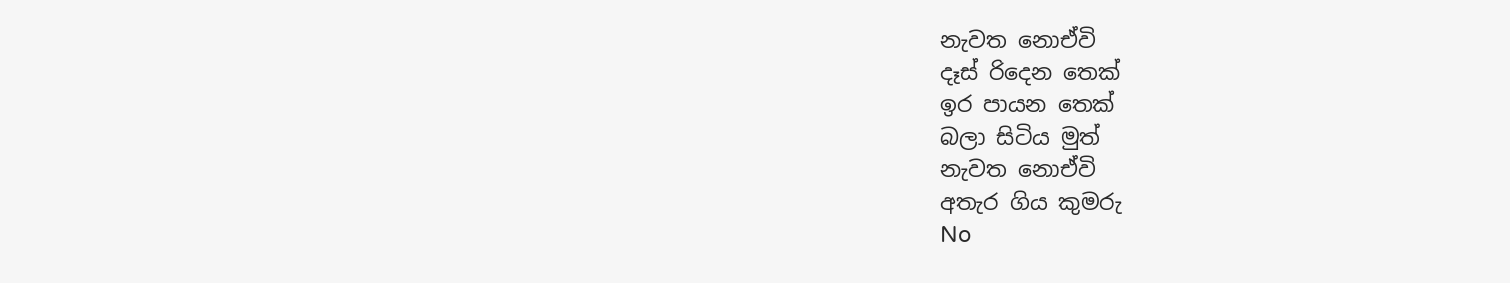නැවත නොඒවි
දෑස් රිදෙන තෙක්
ඉර පායන තෙක්
බලා සිටිය මුත්
නැවත නොඒවි
අතැර ගිය කුමරු
No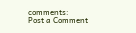comments:
Post a Comment